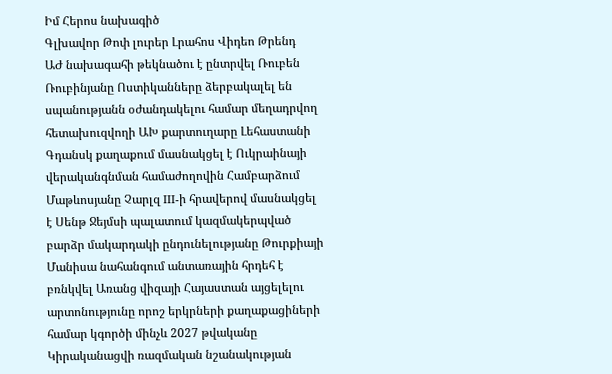Իմ Հերոս նախագիծ
Գլխավոր Թոփ լուրեր Լրահոս Վիդեո Թրենդ
ԱԺ նախագահի թեկնածու է ընտրվել Ռուբեն Ռուբինյանը Ոստիկանները ձերբակալել են սպանությանն օժանդակելու համար մեղադրվող հետախուզվողի ԱԽ քարտուղարը Լեհաստանի Գդանսկ քաղաքում մասնակցել է Ուկրաինայի վերականգնման համաժողովին Համբարձում Մաթևոսյանը Չարլզ III-ի հրավերով մասնակցել է Սենթ Ջեյմսի պալատում կազմակերպված բարձր մակարդակի ընդունելությանը Թուրքիայի Մանիսա նահանգում անտառային հրդեհ է բռնկվել Առանց վիզայի Հայաստան այցելելու արտոնությունը որոշ երկրների քաղաքացիների համար կգործի մինչև 2027 թվականը Կիրականացվի ռազմական նշանակության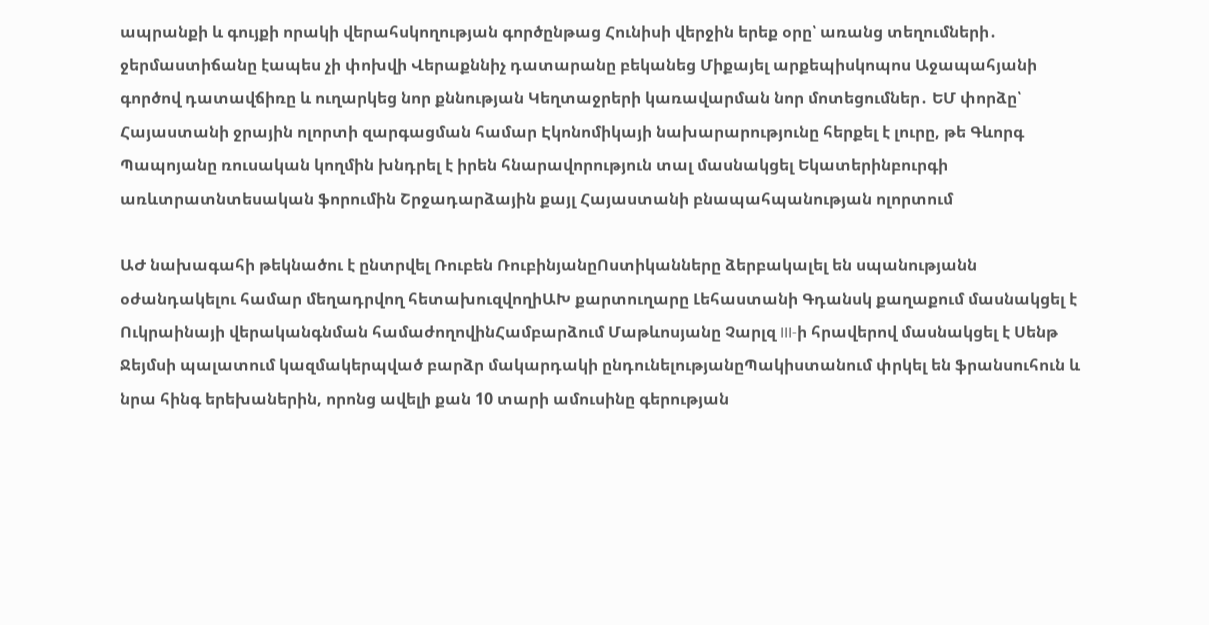ապրանքի և գույքի որակի վերահսկողության գործընթաց Հունիսի վերջին երեք օրը՝ առանց տեղումների․ ջերմաստիճանը էապես չի փոխվի Վերաքննիչ դատարանը բեկանեց Միքայել արքեպիսկոպոս Աջապահյանի գործով դատավճիռը և ուղարկեց նոր քննության Կեղտաջրերի կառավարման նոր մոտեցումներ․ ԵՄ փորձը՝ Հայաստանի ջրային ոլորտի զարգացման համար Էկոնոմիկայի նախարարությունը հերքել է լուրը, թե Գևորգ Պապոյանը ռուսական կողմին խնդրել է իրեն հնարավորություն տալ մասնակցել Եկատերինբուրգի առևտրատնտեսական ֆորումին Շրջադարձային քայլ Հայաստանի բնապահպանության ոլորտում

ԱԺ նախագահի թեկնածու է ընտրվել Ռուբեն ՌուբինյանըՈստիկանները ձերբակալել են սպանությանն օժանդակելու համար մեղադրվող հետախուզվողիԱԽ քարտուղարը Լեհաստանի Գդանսկ քաղաքում մասնակցել է Ուկրաինայի վերականգնման համաժողովինՀամբարձում Մաթևոսյանը Չարլզ III-ի հրավերով մասնակցել է Սենթ Ջեյմսի պալատում կազմակերպված բարձր մակարդակի ընդունելությանըՊակիստանում փրկել են ֆրանսուհուն և նրա հինգ երեխաներին, որոնց ավելի քան 10 տարի ամուսինը գերության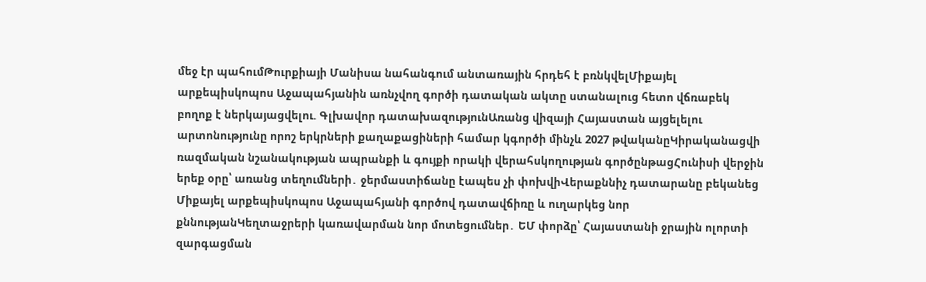մեջ էր պահումԹուրքիայի Մանիսա նահանգում անտառային հրդեհ է բռնկվելՄիքայել արքեպիսկոպոս Աջապահյանին առնչվող գործի դատական ակտը ստանալուց հետո վճռաբեկ բողոք է ներկայացվելու. Գլխավոր դատախազությունԱռանց վիզայի Հայաստան այցելելու արտոնությունը որոշ երկրների քաղաքացիների համար կգործի մինչև 2027 թվականըԿիրականացվի ռազմական նշանակության ապրանքի և գույքի որակի վերահսկողության գործընթացՀունիսի վերջին երեք օրը՝ առանց տեղումների․ ջերմաստիճանը էապես չի փոխվիՎերաքննիչ դատարանը բեկանեց Միքայել արքեպիսկոպոս Աջապահյանի գործով դատավճիռը և ուղարկեց նոր քննությանԿեղտաջրերի կառավարման նոր մոտեցումներ․ ԵՄ փորձը՝ Հայաստանի ջրային ոլորտի զարգացման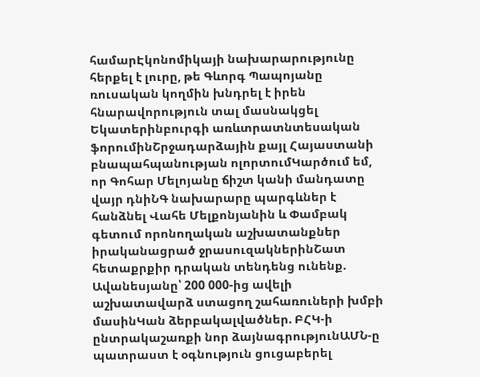համարԷկոնոմիկայի նախարարությունը հերքել է լուրը, թե Գևորգ Պապոյանը ռուսական կողմին խնդրել է իրեն հնարավորություն տալ մասնակցել Եկատերինբուրգի առևտրատնտեսական ֆորումինՇրջադարձային քայլ Հայաստանի բնապահպանության ոլորտումԿարծում եմ, որ Գոհար Մելոյանը ճիշտ կանի մանդատը վայր դնիՆԳ նախարարը պարգևներ է հանձնել Վահե Մելքոնյանին և Փամբակ գետում որոնողական աշխատանքներ իրականացրած ջրասուզակներինՇատ հետաքրքիր դրական տենդենց ունենք. Ավանեսյանը՝ 200 000-ից ավելի աշխատավարձ ստացող շահառուների խմբի մասինԿան ձերբակալվածներ. ԲՀԿ-ի ընտրակաշառքի նոր ձայնագրությունԱՄՆ-ը պատրաստ է օգնություն ցուցաբերել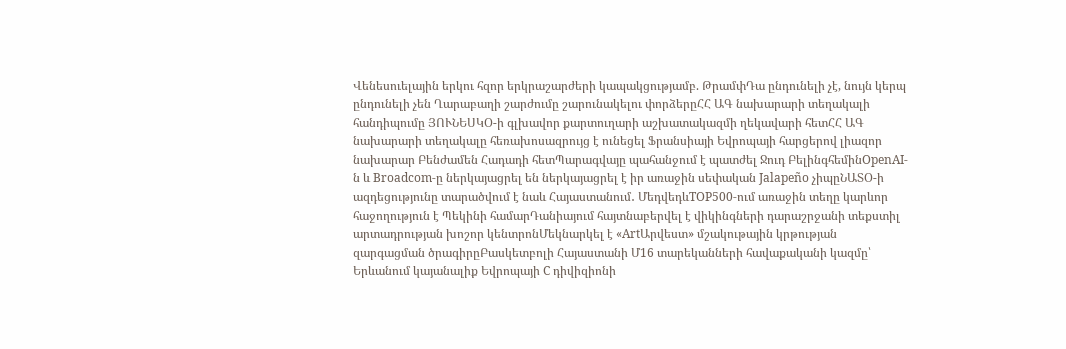Վենեսուելային երկու հզոր երկրաշարժերի կապակցությամբ. ԹրամփԴա ընդունելի չէ, նույն կերպ ընդունելի չեն Ղարաբաղի շարժումը շարունակելու փորձերըՀՀ ԱԳ նախարարի տեղակալի հանդիպումը ՅՈՒՆԵՍԿՕ-ի գլխավոր քարտուղարի աշխատակազմի ղեկավարի հետՀՀ ԱԳ նախարարի տեղակալը հեռախոսազրույց է ունեցել Ֆրանսիայի Եվրոպայի հարցերով լիազոր նախարար Բենժամեն Հադադի հետՊարագվայը պահանջում է պատժել Ջուդ ԲելինգհեմինOpenAI-ն և Broadcom-ը ներկայացրել են ներկայացրել է իր առաջին սեփական Jalapeño չիպըՆԱՏՕ-ի ազդեցությունը տարածվում է նաև Հայաստանում․ ՄեդվեդևTOP500-ում առաջին տեղը կարևոր հաջողություն է Պեկինի համարԴանիայում հայտնաբերվել է վիկինգների դարաշրջանի տեքստիլ արտադրության խոշոր կենտրոնՄեկնարկել է «ArtԱրվեստ» մշակութային կրթության զարգացման ծրագիրըԲասկետբոլի Հայաստանի Մ16 տարեկանների հավաքականի կազմը՝ Երևանում կայանալիք Եվրոպայի C դիվիզիոնի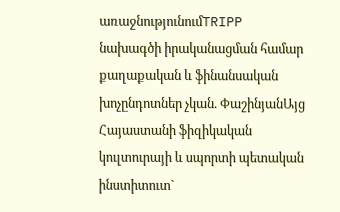առաջնությունումTRIPP նախագծի իրականացման համար քաղաքական և ֆինանսական խոչընդոտներ չկան. ՓաշինյանԱյց Հայաստանի ֆիզիկական կուլտուրայի և սպորտի պետական ինստիտուտ`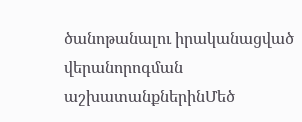ծանոթանալու իրականացված վերանորոգման աշխատանքներինՄեծ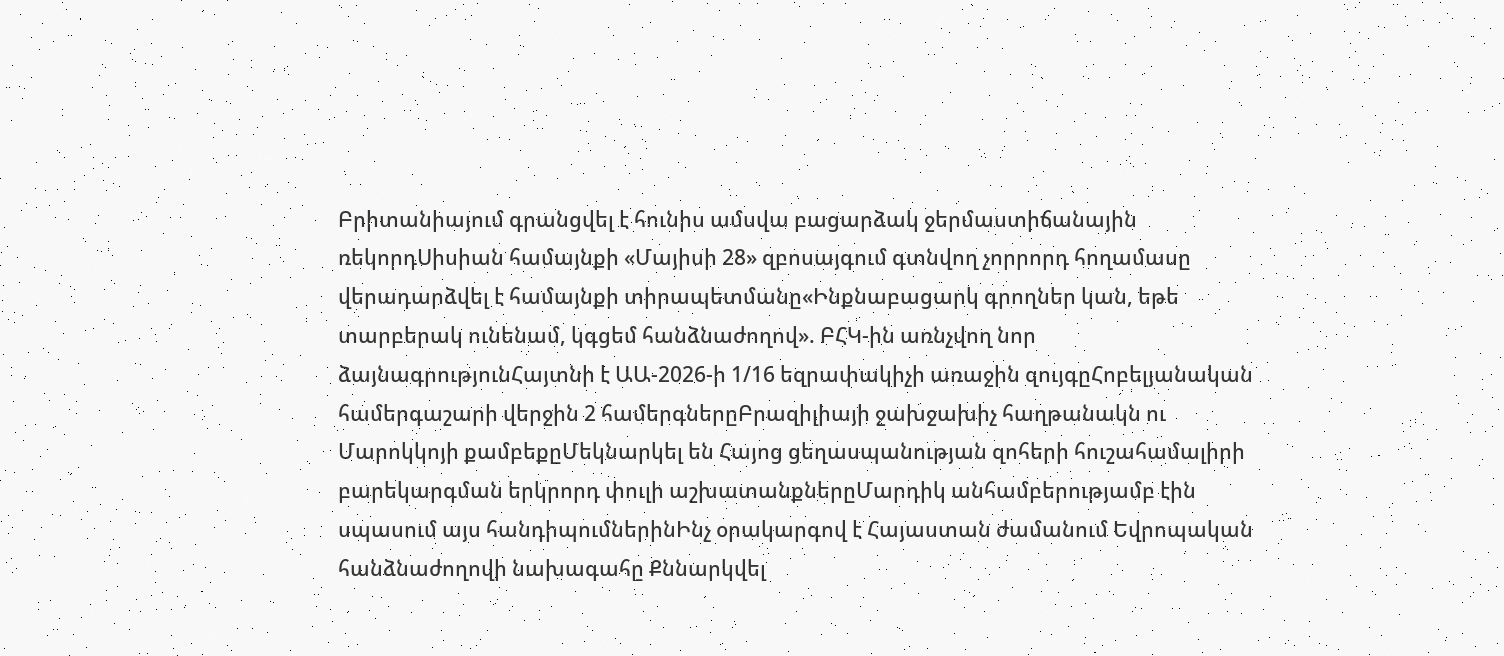Բրիտանիայում գրանցվել է հունիս ամսվա բացարձակ ջերմաստիճանային ռեկորդՍիսիան համայնքի «Մայիսի 28» զբոսայգում գտնվող չորրորդ հողամասը վերադարձվել է համայնքի տիրապետմանը«Ինքնաբացարկ գրողներ կան, եթե տարբերակ ունենամ, կգցեմ հանձնաժողով». ԲՀԿ-ին առնչվող նոր ձայնագրությունՀայտնի է ԱԱ-2026-ի 1/16 եզրափակիչի առաջին զույգըՀոբելյանական համերգաշարի վերջին 2 համերգներըԲրազիլիայի ջախջախիչ հաղթանակն ու Մարոկկոյի քամբեքըՄեկնարկել են Հայոց ցեղասպանության զոհերի հուշահամալիրի բարեկարգման երկրորդ փուլի աշխատանքներըՄարդիկ անհամբերությամբ էին սպասում այս հանդիպումներինԻնչ օրակարգով է Հայաստան ժամանում Եվրոպական հանձնաժողովի նախագահը Քննարկվել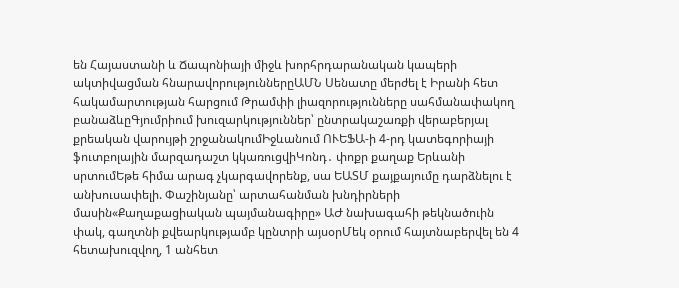են Հայաստանի և Ճապոնիայի միջև խորհրդարանական կապերի ակտիվացման հնարավորություններըԱՄՆ Սենատը մերժել է Իրանի հետ հակամարտության հարցում Թրամփի լիազորությունները սահմանափակող բանաձևըԳյումրիում խուզարկություններ՝ ընտրակաշառքի վերաբերյալ քրեական վարույթի շրջանակումԻջևանում ՈՒԵՖԱ-ի 4-րդ կատեգորիայի ֆուտբոլային մարզադաշտ կկառուցվիԿոնդ․ փոքր քաղաք Երևանի սրտումԵթե հիմա արագ չկարգավորենք, սա ԵԱՏՄ քայքայումը դարձնելու է անխուսափելի. Փաշինյանը՝ արտահանման խնդիրների մասին«Քաղաքացիական պայմանագիրը» ԱԺ նախագահի թեկնածուին փակ, գաղտնի քվեարկությամբ կընտրի այսօրՄեկ օրում հայտնաբերվել են 4 հետախուզվող, 1 անհետ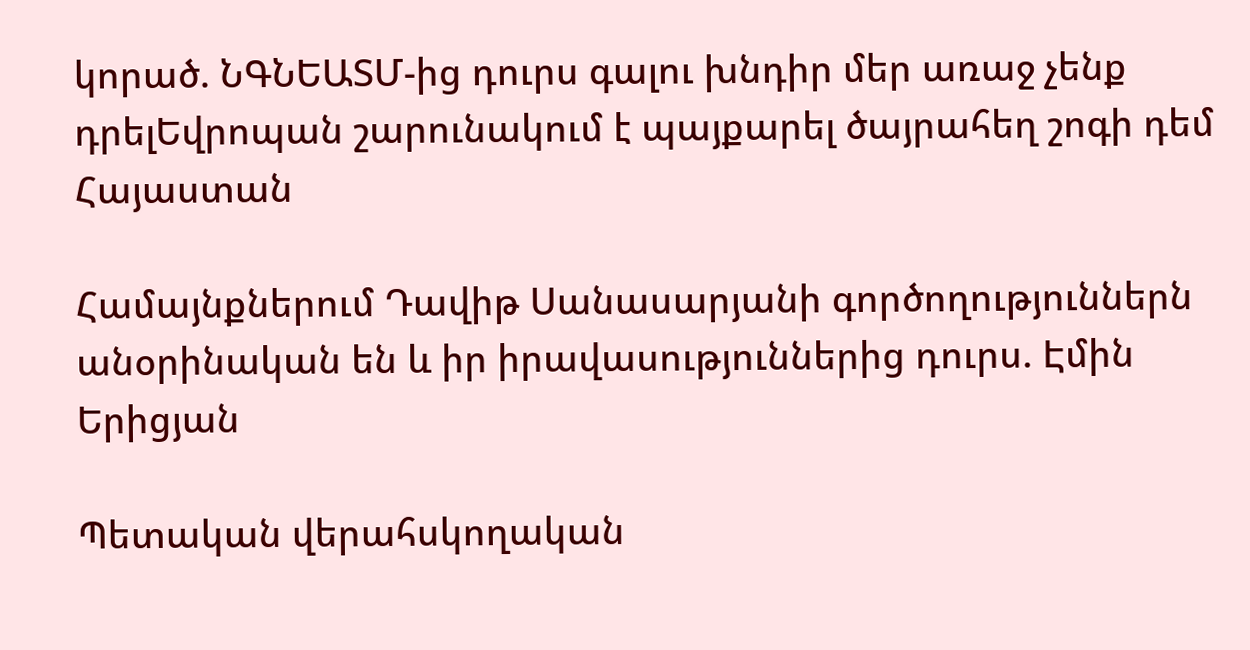կորած. ՆԳՆԵԱՏՄ-ից դուրս գալու խնդիր մեր առաջ չենք դրելԵվրոպան շարունակում է պայքարել ծայրահեղ շոգի դեմ
Հայաստան

Համայնքներում Դավիթ Սանասարյանի գործողություններն անօրինական են և իր իրավասություններից դուրս. Էմին Երիցյան

Պետական վերահսկողական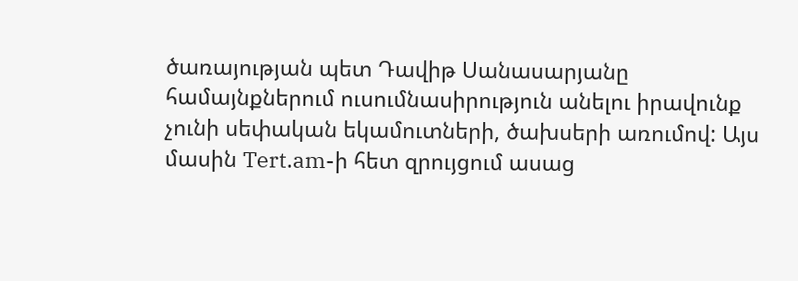ծառայության պետ Դավիթ Սանասարյանը համայնքներում ուսումնասիրություն անելու իրավունք չունի սեփական եկամուտների, ծախսերի առումով: Այս մասին Tert.am-ի հետ զրույցում ասաց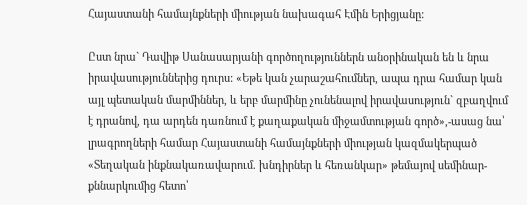Հայաստանի համայնքների միության նախագահ Էմին Երիցյանը:

Ըստ նրա` Դավիթ Սանասարյանի գործողություններն անօրինական են և նրա իրավասություններից դուրս: «Եթե կան չարաշահումներ, ապա դրա համար կան այլ պետական մարմիններ, և երբ մարմինը չունենալով իրավասություն` զբաղվում է դրանով, դա արդեն դառնում է քաղաքական միջամտության գործ»,-ասաց նա՝ լրագրողների համար Հայաստանի համայնքների միության կազմակերպած «Տեղական ինքնակառավարում. խնդիրներ և հեռանկար» թեմայով սեմինար-քննարկումից հետո՝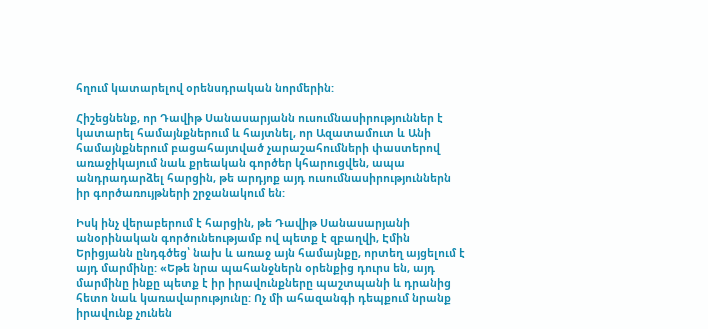հղում կատարելով օրենսդրական նորմերին:

Հիշեցնենք, որ Դավիթ Սանասարյանն ուսումնասիրություններ է կատարել համայնքներում և հայտնել, որ Ազատամուտ և Անի համայնքներում բացահայտված չարաշահումների փաստերով առաջիկայում նաև քրեական գործեր կհարուցվեն, ապա անդրադարձել հարցին, թե արդյոք այդ ուսումնասիրություններն իր գործառույթների շրջանակում են:

Իսկ ինչ վերաբերում է հարցին, թե Դավիթ Սանասարյանի անօրինական գործունեությամբ ով պետք է զբաղվի, Էմին Երիցյանն ընդգծեց՝ նախ և առաջ այն համայնքը, որտեղ այցելում է այդ մարմինը: «Եթե նրա պահանջներն օրենքից դուրս են, այդ մարմինը ինքը պետք է իր իրավունքները պաշտպանի և դրանից հետո նաև կառավարությունը: Ոչ մի ահազանգի դեպքում նրանք իրավունք չունեն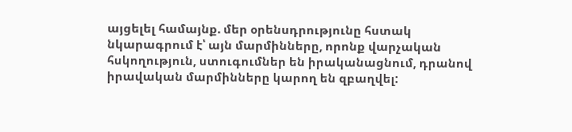այցելել համայնք. մեր օրենսդրությունը հստակ նկարագրում է՝ այն մարմինները, որոնք վարչական հսկողություն, ստուգումներ են իրականացնում, դրանով իրավական մարմինները կարող են զբաղվել: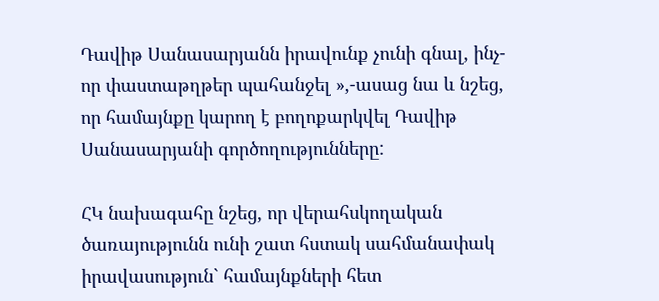Դավիթ Սանասարյանն իրավունք չունի գնալ, ինչ-որ փաստաթղթեր պահանջել »,-ասաց նա և նշեց, որ համայնքը կարող է բողոքարկվել Դավիթ Սանասարյանի գործողությունները:

ՀԿ նախագահը նշեց, որ վերահսկողական ծառայությունն ունի շատ հստակ սահմանափակ իրավասություն` համայնքների հետ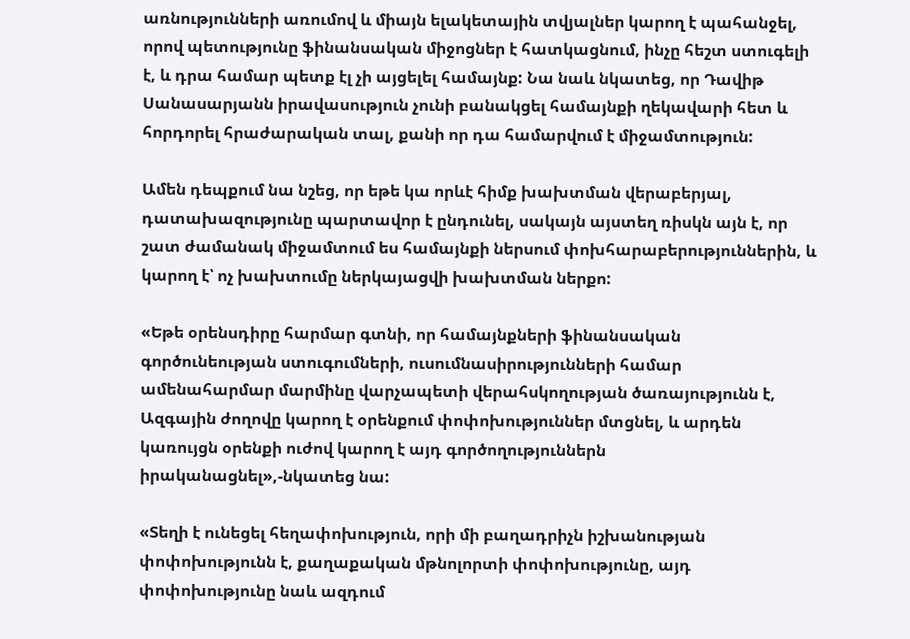առնությունների առումով և միայն ելակետային տվյալներ կարող է պահանջել, որով պետությունը ֆինանսական միջոցներ է հատկացնում, ինչը հեշտ ստուգելի է, և դրա համար պետք էլ չի այցելել համայնք: Նա նաև նկատեց, որ Դավիթ Սանասարյանն իրավասություն չունի բանակցել համայնքի ղեկավարի հետ և հորդորել հրաժարական տալ, քանի որ դա համարվում է միջամտություն:

Ամեն դեպքում նա նշեց, որ եթե կա որևէ հիմք խախտման վերաբերյալ, դատախազությունը պարտավոր է ընդունել, սակայն այստեղ ռիսկն այն է, որ շատ ժամանակ միջամտում ես համայնքի ներսում փոխհարաբերություններին, և կարող է՝ ոչ խախտումը ներկայացվի խախտման ներքո:

«Եթե օրենսդիրը հարմար գտնի, որ համայնքների ֆինանսական գործունեության ստուգումների, ուսումնասիրությունների համար ամենահարմար մարմինը վարչապետի վերահսկողության ծառայությունն է, Ազգային ժողովը կարող է օրենքում փոփոխություններ մտցնել, և արդեն կառույցն օրենքի ուժով կարող է այդ գործողություններն իրականացնել»,-նկատեց նա:

«Տեղի է ունեցել հեղափոխություն, որի մի բաղադրիչն իշխանության փոփոխությունն է, քաղաքական մթնոլորտի փոփոխությունը, այդ փոփոխությունը նաև ազդում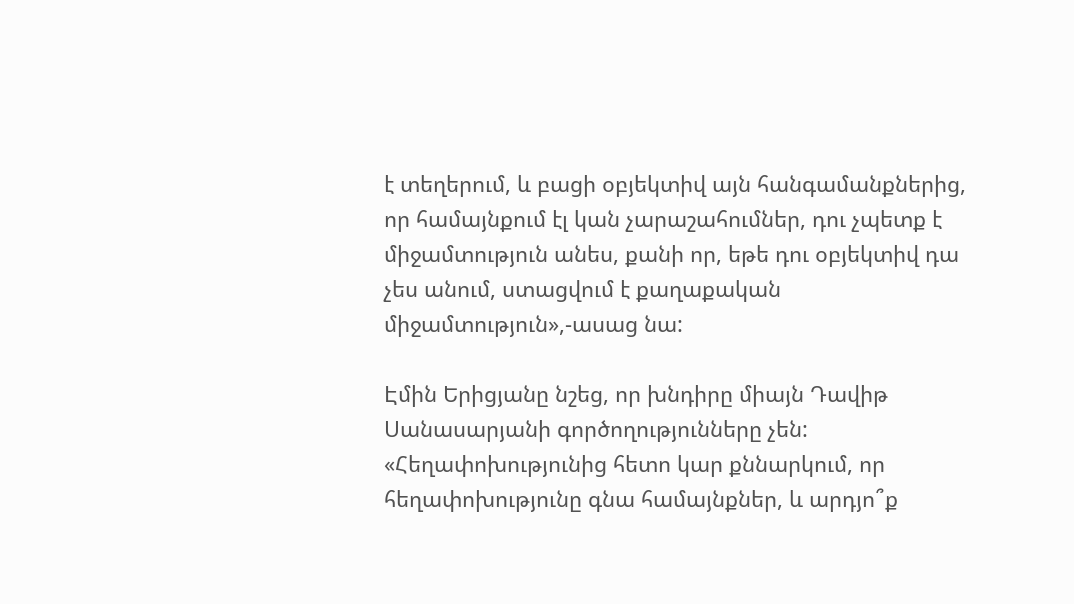է տեղերում, և բացի օբյեկտիվ այն հանգամանքներից, որ համայնքում էլ կան չարաշահումներ, դու չպետք է միջամտություն անես, քանի որ, եթե դու օբյեկտիվ դա չես անում, ստացվում է քաղաքական միջամտություն»,-ասաց նա:

Էմին Երիցյանը նշեց, որ խնդիրը միայն Դավիթ Սանասարյանի գործողությունները չեն: «Հեղափոխությունից հետո կար քննարկում, որ հեղափոխությունը գնա համայնքներ, և արդյո՞ք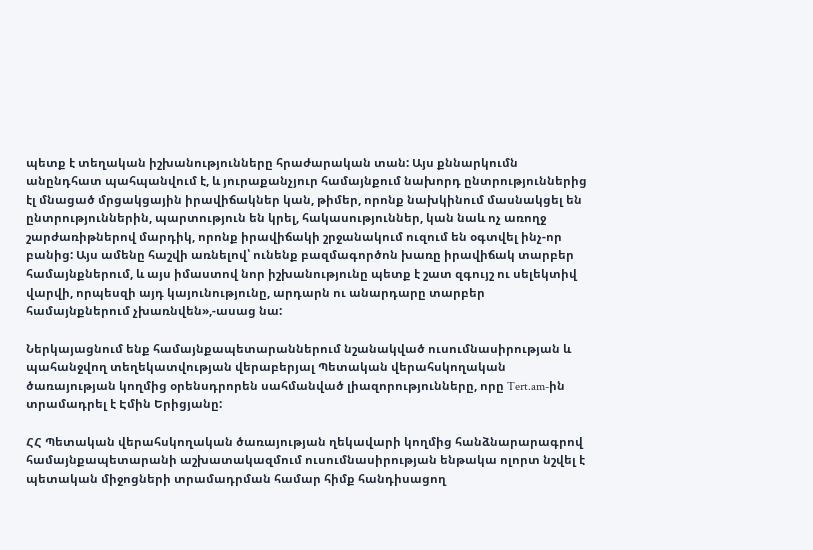պետք է տեղական իշխանությունները հրաժարական տան: Այս քննարկումն անընդհատ պահպանվում է, և յուրաքանչյուր համայնքում նախորդ ընտրություններից էլ մնացած մրցակցային իրավիճակներ կան, թիմեր, որոնք նախկինում մասնակցել են ընտրություններին, պարտություն են կրել, հակասություններ, կան նաև ոչ առողջ շարժառիթներով մարդիկ, որոնք իրավիճակի շրջանակում ուզում են օգտվել ինչ-որ բանից: Այս ամենը հաշվի առնելով՝ ունենք բազմագործոն խառը իրավիճակ տարբեր համայնքներում, և այս իմաստով նոր իշխանությունը պետք է շատ զգույշ ու սելեկտիվ վարվի, որպեսզի այդ կայունությունը, արդարն ու անարդարը տարբեր համայնքներում չխառնվեն»,-ասաց նա:

Ներկայացնում ենք համայնքապետարաններում նշանակված ուսումնասիրության և պահանջվող տեղեկատվության վերաբերյալ Պետական վերահսկողական ծառայության կողմից օրենսդրորեն սահմանված լիազորությունները, որը Tert.am-ին տրամադրել է Էմին Երիցյանը:

ՀՀ Պետական վերահսկողական ծառայության ղեկավարի կողմից հանձնարարագրով համայնքապետարանի աշխատակազմում ուսումնասիրության ենթակա ոլորտ նշվել է պետական միջոցների տրամադրման համար հիմք հանդիսացող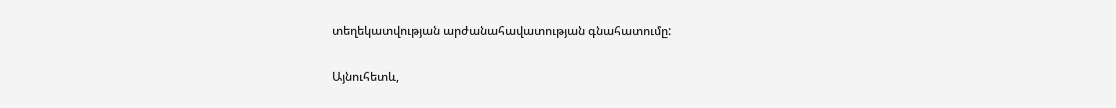տեղեկատվության արժանահավատության գնահատումը:

Այնուհետև,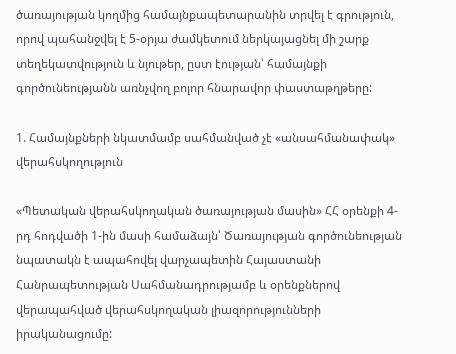ծառայության կողմից համայնքապետարանին տրվել է գրություն, որով պահանջվել է 5-օրյա ժամկետում ներկայացնել մի շարք տեղեկատվություն և նյութեր, ըստ էության՝ համայնքի գործունեությանն առնչվող բոլոր հնարավոր փաստաթղթերը:

1. Համայնքների նկատմամբ սահմանված չէ «անսահմանափակ» վերահսկողություն

«Պետական վերահսկողական ծառայության մասին» ՀՀ օրենքի 4-րդ հոդվածի 1-ին մասի համաձայն՝ Ծառայության գործունեության նպատակն է ապահովել վարչապետին Հայաստանի Հանրապետության Սահմանադրությամբ և օրենքներով վերապահված վերահսկողական լիազորությունների իրականացումը: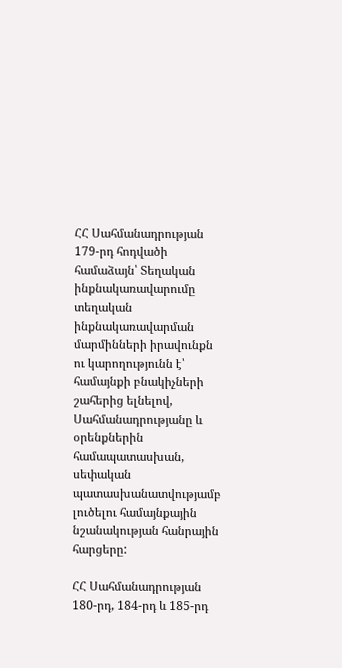ՀՀ Սահմանադրության 179-րդ հոդվածի համաձայն՝ Տեղական ինքնակառավարումը տեղական ինքնակառավարման մարմինների իրավունքն ու կարողությունն է՝ համայնքի բնակիչների շահերից ելնելով, Սահմանադրությանը և օրենքներին համապատասխան, սեփական պատասխանատվությամբ լուծելու համայնքային նշանակության հանրային հարցերը:

ՀՀ Սահմանադրության 180-րդ, 184-րդ և 185-րդ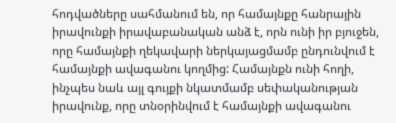հոդվածները սահմանում են, որ համայնքը հանրային իրավունքի իրավաբանական անձ է, որն ունի իր բյուջեն, որը համայնքի ղեկավարի ներկայացմամբ ընդունվում է համայնքի ավագանու կողմից: Համայնքն ունի հողի, ինչպես նաև այլ գույքի նկատմամբ սեփականության իրավունք, որը տնօրինվում է համայնքի ավագանու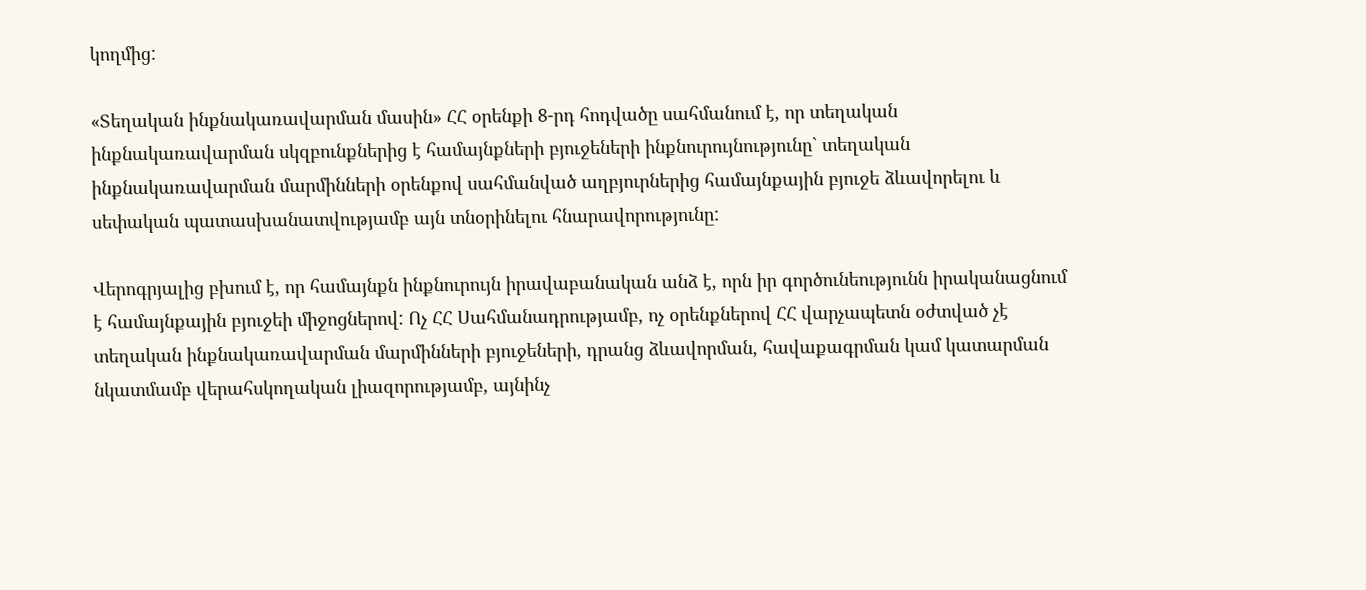կողմից:

«Տեղական ինքնակառավարման մասին» ՀՀ օրենքի 8-րդ հոդվածը սահմանում է, որ տեղական ինքնակառավարման սկզբունքներից է համայնքների բյուջեների ինքնուրույնությունը` տեղական ինքնակառավարման մարմինների օրենքով սահմանված աղբյուրներից համայնքային բյուջե ձևավորելու և սեփական պատասխանատվությամբ այն տնօրինելու հնարավորությունը:

Վերոգրյալից բխում է, որ համայնքն ինքնուրույն իրավաբանական անձ է, որն իր գործունեությունն իրականացնում է համայնքային բյուջեի միջոցներով: Ոչ ՀՀ Սահմանադրությամբ, ոչ օրենքներով ՀՀ վարչապետն օժտված չէ տեղական ինքնակառավարման մարմինների բյուջեների, դրանց ձևավորման, հավաքագրման կամ կատարման նկատմամբ վերահսկողական լիազորությամբ, այնինչ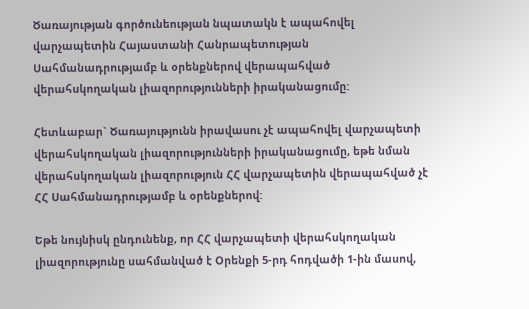Ծառայության գործունեության նպատակն է ապահովել վարչապետին Հայաստանի Հանրապետության Սահմանադրությամբ և օրենքներով վերապահված վերահսկողական լիազորությունների իրականացումը:

Հետևաբար` Ծառայությունն իրավասու չէ ապահովել վարչապետի վերահսկողական լիազորությունների իրականացումը, եթե նման վերահսկողական լիազորություն ՀՀ վարչապետին վերապահված չէ ՀՀ Սահմանադրությամբ և օրենքներով:

Եթե նույնիսկ ընդունենք, որ ՀՀ վարչապետի վերահսկողական լիազորությունը սահմանված է Օրենքի 5-րդ հոդվածի 1-ին մասով,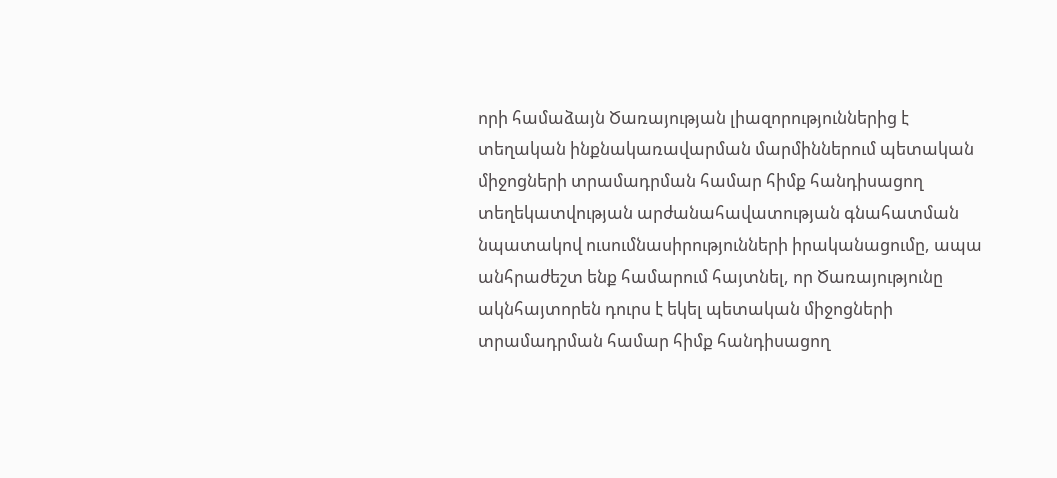որի համաձայն Ծառայության լիազորություններից է տեղական ինքնակառավարման մարմիններում պետական միջոցների տրամադրման համար հիմք հանդիսացող տեղեկատվության արժանահավատության գնահատման նպատակով ուսումնասիրությունների իրականացումը, ապա անհրաժեշտ ենք համարում հայտնել, որ Ծառայությունը ակնհայտորեն դուրս է եկել պետական միջոցների տրամադրման համար հիմք հանդիսացող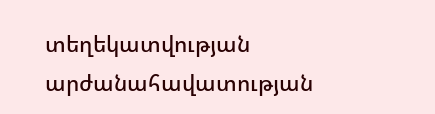տեղեկատվության արժանահավատության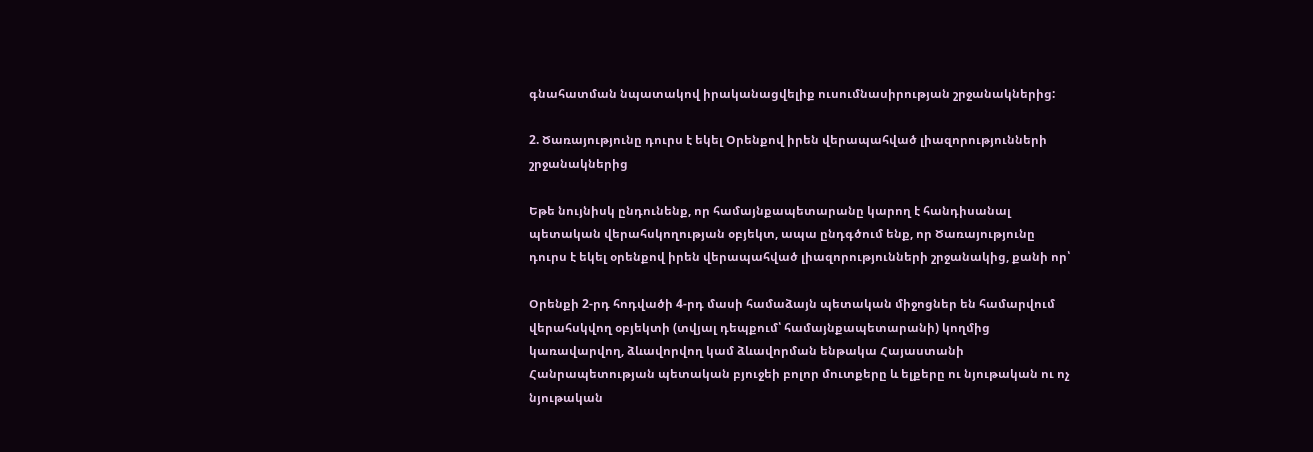գնահատման նպատակով իրականացվելիք ուսումնասիրության շրջանակներից:

2. Ծառայությունը դուրս է եկել Օրենքով իրեն վերապահված լիազորությունների շրջանակներից

Եթե նույնիսկ ընդունենք, որ համայնքապետարանը կարող է հանդիսանալ պետական վերահսկողության օբյեկտ, ապա ընդգծում ենք, որ Ծառայությունը դուրս է եկել օրենքով իրեն վերապահված լիազորությունների շրջանակից, քանի որ՝

Օրենքի 2-րդ հոդվածի 4-րդ մասի համաձայն պետական միջոցներ են համարվում վերահսկվող օբյեկտի (տվյալ դեպքում՝ համայնքապետարանի) կողմից կառավարվող, ձևավորվող կամ ձևավորման ենթակա Հայաստանի Հանրապետության պետական բյուջեի բոլոր մուտքերը և ելքերը ու նյութական ու ոչ նյութական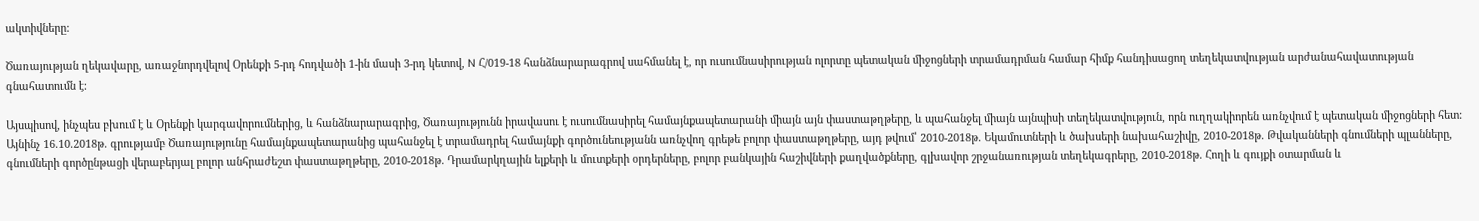ակտիվները:

Ծառայության ղեկավարը, առաջնորդվելով Օրենքի 5-րդ հոդվածի 1-ին մասի 3-րդ կետով, N Հ/019-18 հանձնարարագրով սահմանել է, որ ուսումնասիրության ոլորտը պետական միջոցների տրամադրման համար հիմք հանդիսացող տեղեկատվության արժանահավատության գնահատումն է:

Այսպիսով, ինչպես բխում է և Օրենքի կարգավորումներից, և հանձնարարագրից, Ծառայությունն իրավասու է ուսումնասիրել համայնքապետարանի միայն այն փաստաթղթերը, և պահանջել միայն այնպիսի տեղեկատվություն, որն ուղղակիորեն առնչվում է պետական միջոցների հետ: Այնինչ 16.10.2018թ. գրությամբ Ծառայությունը համայնքապետարանից պահանջել է տրամադրել համայնքի գործունեությանն առնչվող գրեթե բոլոր փաստաթղթերը, այդ թվում՝ 2010-2018թ. Եկամուտների և ծախսերի նախահաշիվը, 2010-2018թ. Թվականների գնումների պլանները, գնումների գործընթացի վերաբերյալ բոլոր անհրաժեշտ փաստաթղթերը, 2010-2018թ. Դրամարկղային ելքերի և մուտքերի օրդերները, բոլոր բանկային հաշիվների քաղվածքները, գլխավոր շրջանառության տեղեկագրերը, 2010-2018թ. Հողի և գույքի օտարման և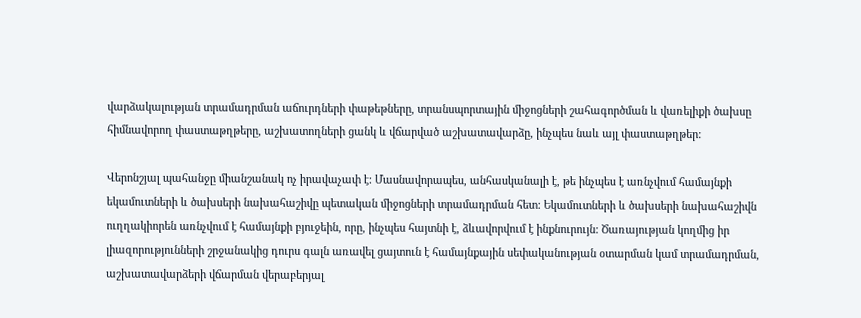վարձակալության տրամադրման աճուրդների փաթեթները, տրանսպորտային միջոցների շահագործման և վառելիքի ծախսը հիմնավորող փաստաթղթերը, աշխատողների ցանկ և վճարված աշխատավարձը, ինչպես նաև այլ փաստաթղթեր:

Վերոնշյալ պահանջը միանշանակ ոչ իրավաչափ է: Մասնավորապես, անհասկանալի է, թե ինչպես է առնչվում համայնքի եկամուտների և ծախսերի նախահաշիվը պետական միջոցների տրամադրման հետ: Եկամուտների և ծախսերի նախահաշիվն ուղղակիորեն առնչվում է համայնքի բյուջեին, որը, ինչպես հայտնի է, ձևավորվում է ինքնուրույն: Ծառայության կողմից իր լիազորությունների շրջանակից դուրս գալն առավել ցայտուն է համայնքային սեփականության օտարման կամ տրամադրման, աշխատավարձերի վճարման վերաբերյալ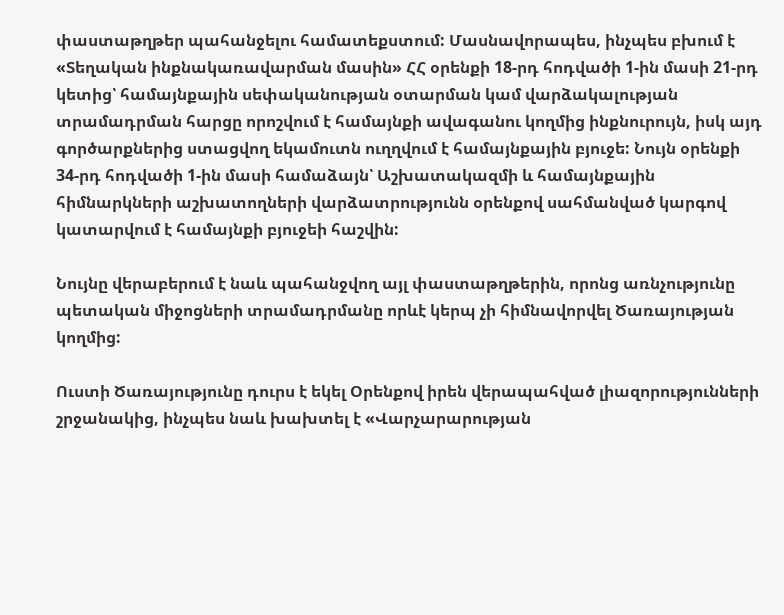փաստաթղթեր պահանջելու համատեքստում: Մասնավորապես, ինչպես բխում է «Տեղական ինքնակառավարման մասին» ՀՀ օրենքի 18-րդ հոդվածի 1-ին մասի 21-րդ կետից՝ համայնքային սեփականության օտարման կամ վարձակալության տրամադրման հարցը որոշվում է համայնքի ավագանու կողմից ինքնուրույն, իսկ այդ գործարքներից ստացվող եկամուտն ուղղվում է համայնքային բյուջե: Նույն օրենքի 34-րդ հոդվածի 1-ին մասի համաձայն՝ Աշխատակազմի և համայնքային հիմնարկների աշխատողների վարձատրությունն օրենքով սահմանված կարգով կատարվում է համայնքի բյուջեի հաշվին:

Նույնը վերաբերում է նաև պահանջվող այլ փաստաթղթերին, որոնց առնչությունը պետական միջոցների տրամադրմանը որևէ կերպ չի հիմնավորվել Ծառայության կողմից:

Ուստի Ծառայությունը դուրս է եկել Օրենքով իրեն վերապահված լիազորությունների շրջանակից, ինչպես նաև խախտել է «Վարչարարության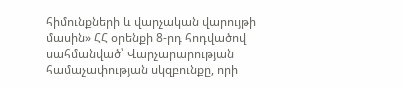հիմունքների և վարչական վարույթի մասին» ՀՀ օրենքի 8-րդ հոդվածով սահմանված՝ Վարչարարության համաչափության սկզբունքը, որի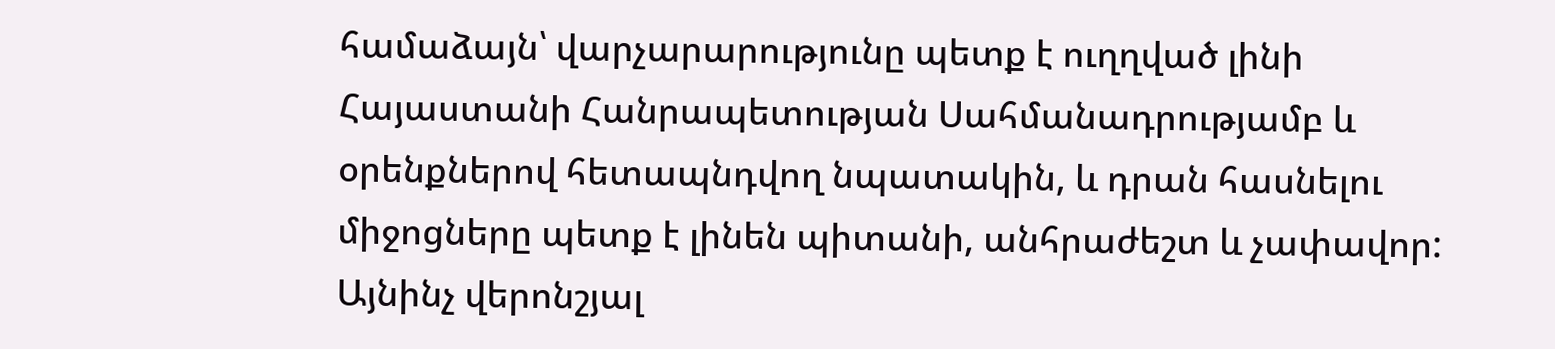համաձայն՝ վարչարարությունը պետք է ուղղված լինի Հայաստանի Հանրապետության Սահմանադրությամբ և օրենքներով հետապնդվող նպատակին, և դրան հասնելու միջոցները պետք է լինեն պիտանի, անհրաժեշտ և չափավոր: Այնինչ վերոնշյալ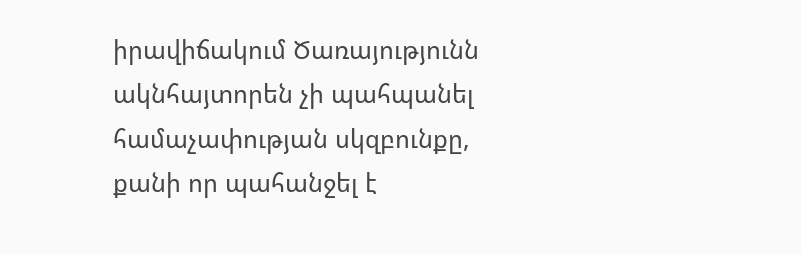իրավիճակում Ծառայությունն ակնհայտորեն չի պահպանել համաչափության սկզբունքը, քանի որ պահանջել է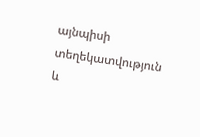այնպիսի տեղեկատվություն և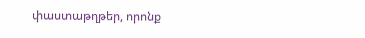փաստաթղթեր, որոնք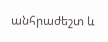անհրաժեշտ և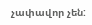չափավոր չեն: